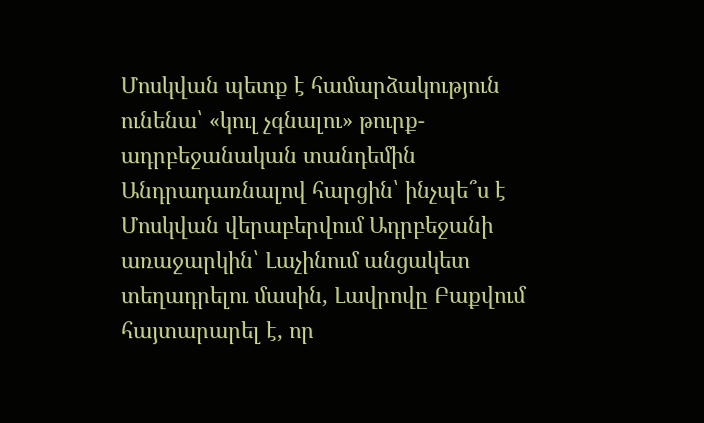Մոսկվան պետք է համարձակություն ունենա՝ «կուլ չգնալու» թուրք-ադրբեջանական տանդեմին
Անդրադառնալով հարցին՝ ինչպե՞ս է Մոսկվան վերաբերվում Ադրբեջանի առաջարկին՝ Լաչինում անցակետ տեղադրելու մասին, Լավրովը Բաքվում հայտարարել է, որ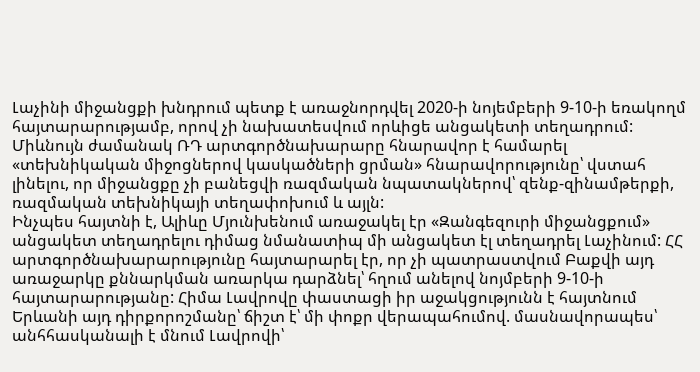Լաչինի միջանցքի խնդրում պետք է առաջնորդվել 2020-ի նոյեմբերի 9-10-ի եռակողմ հայտարարությամբ, որով չի նախատեսվում որևիցե անցակետի տեղադրում: Միևնույն ժամանակ ՌԴ արտգործնախարարը հնարավոր է համարել «տեխնիկական միջոցներով կասկածների ցրման» հնարավորությունը՝ վստահ լինելու, որ միջանցքը չի բանեցվի ռազմական նպատակներով՝ զենք-զինամթերքի, ռազմական տեխնիկայի տեղափոխում և այլն:
Ինչպես հայտնի է, Ալիևը Մյունխենում առաջակել էր «Զանգեզուրի միջանցքում» անցակետ տեղադրելու դիմաց նմանատիպ մի անցակետ էլ տեղադրել Լաչինում: ՀՀ արտգործնախարարությունը հայտարարել էր, որ չի պատրաստվում Բաքվի այդ առաջարկը քննարկման առարկա դարձնել՝ հղում անելով նոյմբերի 9-10-ի հայտարարությանը: Հիմա Լավրովը փաստացի իր աջակցությունն է հայտնում Երևանի այդ դիրքորոշմանը՝ ճիշտ է՝ մի փոքր վերապահումով. մասնավորապես՝ անհհասկանալի է մնում Լավրովի՝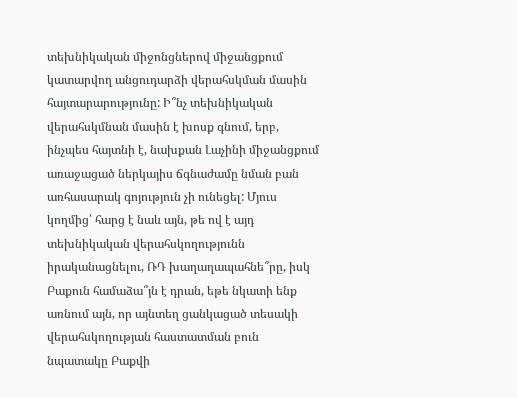տեխնիկական միջոնցներով միջանցքում կատարվող անցուդարձի վերահսկման մասին հայտարարությունը: Ի՞նչ տեխնիկական վերահսկմնան մասին է խոսք գնում, երբ, ինչպես հայտնի է, նախքան Լաչինի միջանցքում առաջացած ներկայիս ճգնաժամը նման բան առհասարակ գոյություն չի ունեցել: Մյուս կողմից՝ հարց է նաև այն, թե ով է այդ տեխնիկական վերահսկողությունն իրականացնելու, ՌԴ խաղաղապահնե՞րը, իսկ Բաքուն համաձա՞յն է դրան, եթե նկատի ենք առնում այն, որ այնտեղ ցանկացած տեսակի վերահսկողության հաստատման բուն նպատակը Բաքվի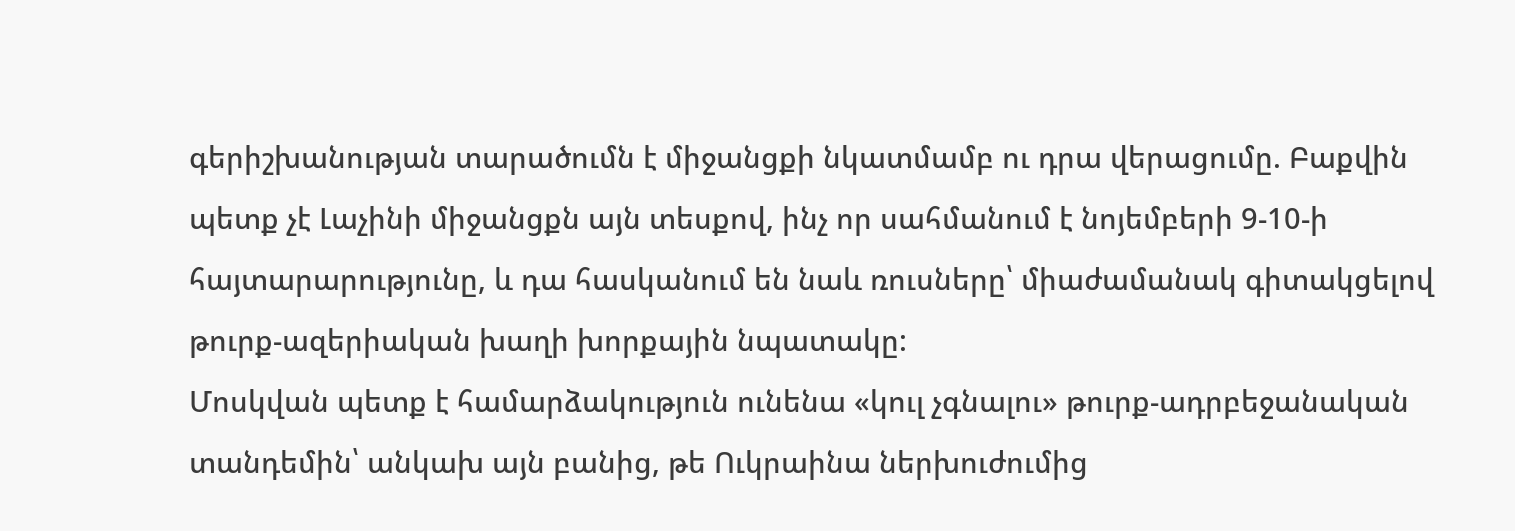գերիշխանության տարածումն է միջանցքի նկատմամբ ու դրա վերացումը. Բաքվին պետք չէ Լաչինի միջանցքն այն տեսքով, ինչ որ սահմանում է նոյեմբերի 9-10-ի հայտարարությունը, և դա հասկանում են նաև ռուսները՝ միաժամանակ գիտակցելով թուրք-ազերիական խաղի խորքային նպատակը:
Մոսկվան պետք է համարձակություն ունենա «կուլ չգնալու» թուրք-ադրբեջանական տանդեմին՝ անկախ այն բանից, թե Ուկրաինա ներխուժումից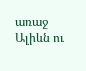առաջ Ալիևն ու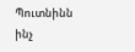Պուտնինն ինչ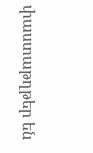փաստաթղթեր են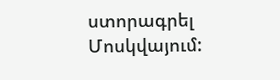ստորագրել Մոսկվայում: